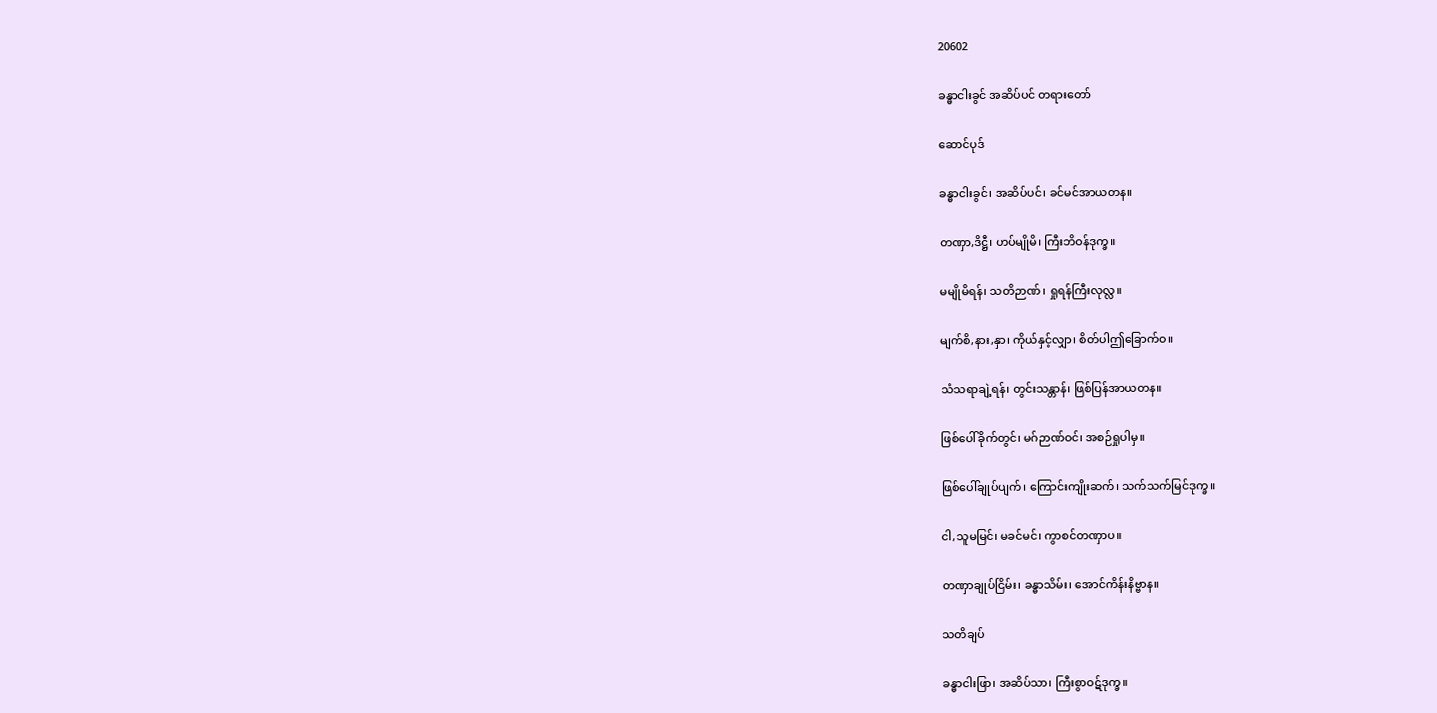20602

ခန္ဓာငါးခွင် အဆိပ်ပင် တရားတော်

ဆောင်ပုဒ်

ခန္ဓာငါးခွင်၊ အဆိပ်ပင်၊ ခင်မင်အာယတန။

တဏှာ,ဒိဋ္ဌီ၊ ဟပ်မျိုမိ၊ ကြီးဘိဝန်ဒုက္ခ။

မမျိုမိရန်၊ သတိဉာဏ်၊ ရှုရန်ကြီးလုလ္လ။

မျက်စိ,နား,နှာ၊ ကိုယ်နှင့်လျှာ၊ စိတ်ပါဤခြောက်ဝ။

သံသရာချဲ့ရန်၊ တွင်းသန္တာန်၊ ဖြစ်ပြန်အာယတန။

ဖြစ်ပေါ်ခိုက်တွင်၊ မဂ်ဉာဏ်ဝင်၊ အစဉ်ရှုပါမှ။

ဖြစ်ပေါ်ချုပ်ပျက်၊ ကြောင်းကျိုးဆက်၊ သက်သက်မြင်ဒုက္ခ။

ငါ,သူမမြင်၊ မခင်မင်၊ ကွာစင်တဏှာပ။

တဏှာချုပ်ငြိမ်း၊ ခန္ဓာသိမ်း၊ အောင်ကိန်းနိဗ္ဗာန။

သတိချပ်

ခန္ဓာငါးဖြာ၊ အဆိပ်သာ၊ ကြီးစွာဝဋ်ဒုက္ခ။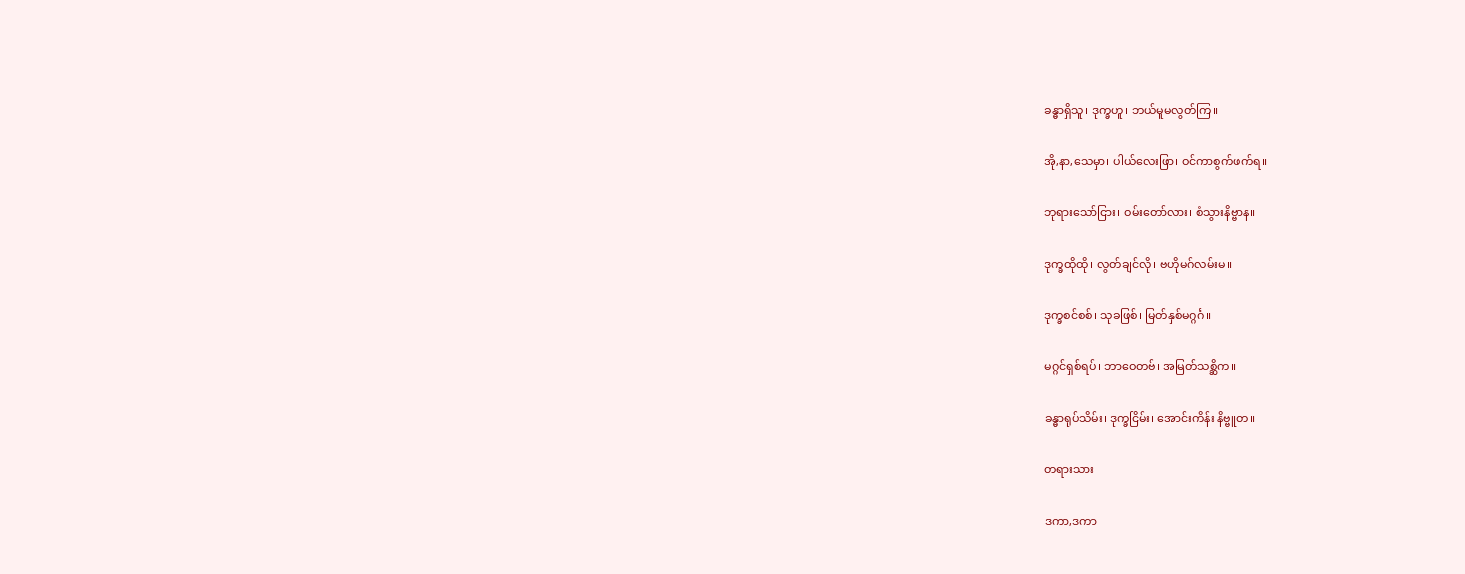ခန္ဓာရှိသူ၊ ဒုက္ခဟူ၊ ဘယ်မူမလွတ်ကြ။

အို,နာ,သေမှာ၊ ပါယ်လေးဖြာ၊ ဝင်ကာစွက်ဖက်ရ။

ဘုရားသော်ငြား၊ ဝမ်းတော်လား၊ စံသွားနိဗ္ဗာန။

ဒုက္ခထိုထို၊ လွတ်ချင်လို၊ ဗဟိုမဂ်လမ်းမ။

ဒုက္ခစင်စစ်၊ သုခဖြစ်၊ မြတ်နှစ်မဂ္ဂင်္ဂ။

မဂ္ဂင်ရှစ်ရပ်၊ ဘာဝေတဗ်၊ အမြတ်သစ္ဆိက။

ခန္ဓာရုပ်သိမ်း၊ ဒုက္ခငြိမ်း၊ အောင်းကိန်း နိဗ္ဗူတ။

တရားသား

ဒကာ,ဒကာ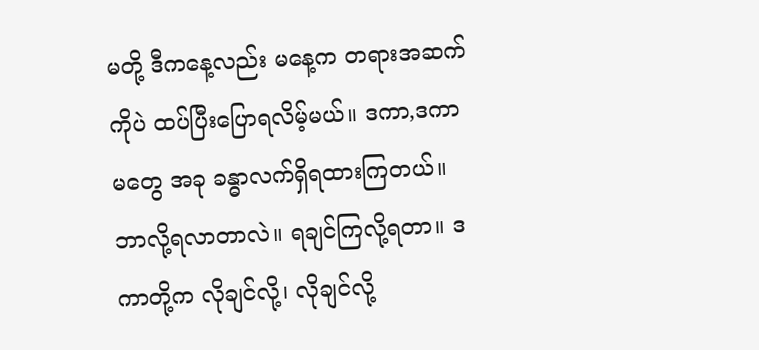မတို့ ဒီကနေ့လည်း မနေ့က တရားအဆက်ကိုပဲ ထပ်ပြီးပြောရလိမ့်မယ်။ ဒကာ,ဒကာမတွေ အခု ခန္ဓာလက်ရှိရထားကြတယ်။ ဘာလို့ရလာတာလဲ။ ရချင်ကြလို့ရတာ။ ဒကာတို့က လိုချင်လို့၊ လိုချင်လို့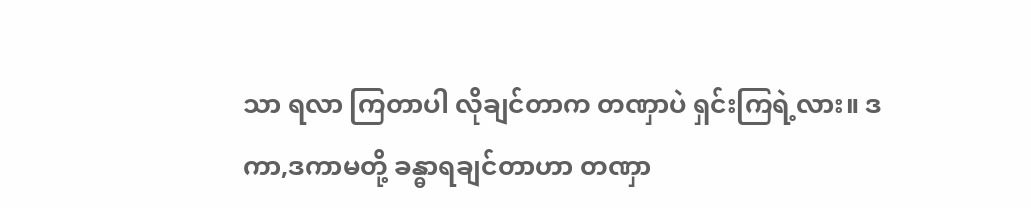သာ ရလာ ကြတာပါ လိုချင်တာက တဏှာပဲ ရှင်းကြရဲ့လား။ ဒကာ,ဒကာမတို့ ခန္ဓာရချင်တာဟာ တဏှာ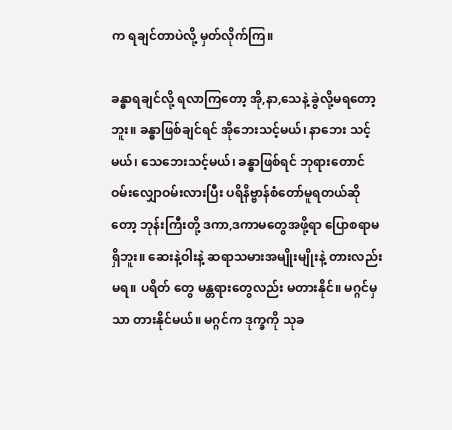က ရချင်တာပဲလို့ မှတ်လိုက်ကြ။

ခန္ဓာရချင်လို့ ရလာကြတော့ အို,နာ,သေနဲ့ ခွဲလို့မရတော့ဘူး။ ခန္ဓာဖြစ်ချင်ရင် အိုဘေးသင့်မယ်၊ နာဘေး သင့်မယ်၊ သေဘေးသင့်မယ်၊ ခန္ဓာဖြစ်ရင် ဘုရားတောင် ဝမ်းလျှောဝမ်းလားပြီး ပရိနိဗ္ဗာန်စံတော်မူရတယ်ဆိုတော့ ဘုန်းကြီးတို့ ဒကာ,ဒကာမတွေအဖို့ရာ ပြောစရာမရှိဘူး။ ဆေးနဲ့ဝါးနဲ့ ဆရာသမားအမျိုးမျိုးနဲ့ တားလည်းမရ။ ပရိတ် တွေ မန္တရားတွေလည်း မတားနိုင်။ မဂ္ဂင်မှသာ တားနိုင်မယ်။ မဂ္ဂင်က ဒုက္ခကို သုခ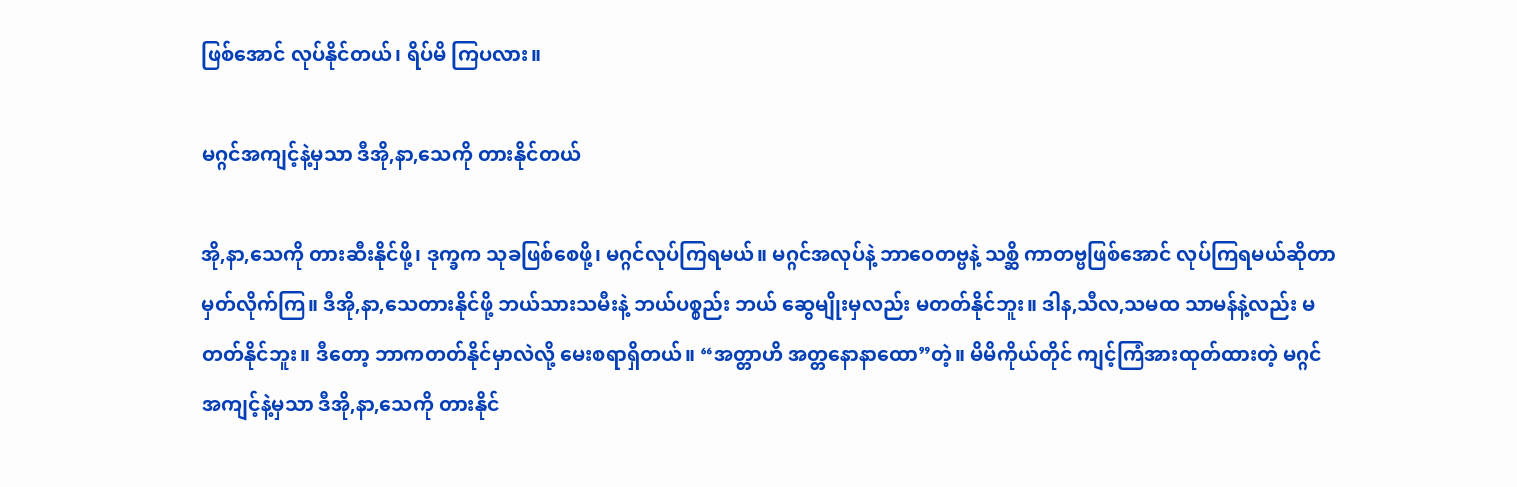ဖြစ်အောင် လုပ်နိုင်တယ်၊ ရိပ်မိ ကြပလား။

မဂ္ဂင်အကျင့်နဲ့မှသာ ဒီအို,နာ,သေကို တားနိုင်တယ်

အို,နာ,သေကို တားဆီးနိုင်ဖို့၊ ဒုက္ခက သုခဖြစ်စေဖို့၊ မဂ္ဂင်လုပ်ကြရမယ်။ မဂ္ဂင်အလုပ်နဲ့ ဘာဝေတဗ္ဗနဲ့ သစ္ဆိ ကာတဗ္ဗဖြစ်အောင် လုပ်ကြရမယ်ဆိုတာ မှတ်လိုက်ကြ။ ဒီအို,နာ,သေတားနိုင်ဖို့ ဘယ်သားသမီးနဲ့ ဘယ်ပစ္စည်း ဘယ် ဆွေမျိုးမှလည်း မတတ်နိုင်ဘူး။ ဒါန,သီလ,သမထ သာမန်နဲ့လည်း မတတ်နိုင်ဘူး။ ဒီတော့ ဘာကတတ်နိုင်မှာလဲလို့ မေးစရာရှိတယ်။ “အတ္တာဟိ အတ္တနောနာထော”တဲ့။ မိမိကိုယ်တိုင် ကျင့်ကြံအားထုတ်ထားတဲ့ မဂ္ဂင်အကျင့်နဲ့မှသာ ဒီအို,နာ,သေကို တားနိုင်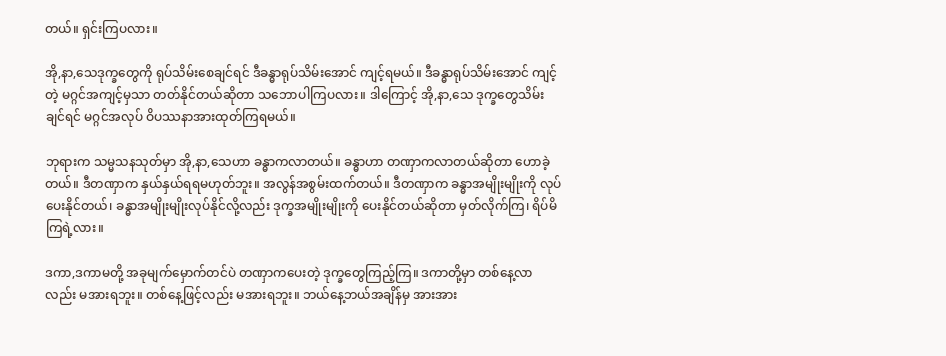တယ်။ ရှင်းကြပလား။

အို,နာ,သေဒုက္ခတွေကို ရုပ်သိမ်းစေချင်ရင် ဒီခန္ဓာရုပ်သိမ်းအောင် ကျင့်ရမယ်။ ဒီခန္ဓာရုပ်သိမ်းအောင် ကျင့် တဲ့ မဂ္ဂင်အကျင့်မှသာ တတ်နိုင်တယ်ဆိုတာ သဘောပါကြပလား။ ဒါကြောင့် အို,နာ,သေ ဒုက္ခတွေသိမ်းချင်ရင် မဂ္ဂင်အလုပ် ဝိပဿနာအားထုတ်ကြရမယ်။

ဘုရားက သမ္မသနသုတ်မှာ အို,နာ,သေဟာ ခန္ဓာကလာတယ်။ ခန္ဓာဟာ တဏှာကလာတယ်ဆိုတာ ဟောခဲ့ တယ်။ ဒီတဏှာက နှယ်နှယ်ရရမဟုတ်ဘူး။ အလွန်အစွမ်းထက်တယ်။ ဒီတဏှာက ခန္ဓာအမျိုးမျိုးကို လုပ်ပေးနိုင်တယ်၊ ခန္ဓာအမျိုးမျိုးလုပ်နိုင်လို့လည်း ဒုက္ခအမျိုးမျိုးကို ပေးနိုင်တယ်ဆိုတာ မှတ်လိုက်ကြ၊ ရိပ်မိကြရဲ့လား။

ဒကာ,ဒကာမတို့ အခုမျက်မှောက်တင်ပဲ တဏှာကပေးတဲ့ ဒုက္ခတွေကြည့်ကြ။ ဒကာတို့မှာ တစ်နေ့လာလည်း မအားရဘူး။ တစ်နေ့ဖြင့်လည်း မအားရဘူး။ ဘယ်နေ့ဘယ်အချိန်မှ အားအား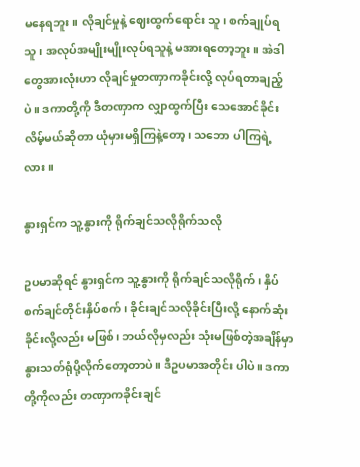မနေရဘူး။ လိုချင်မှုနဲ့ ဈေးထွက်ရောင်း သူ၊ စက်ချုပ်ရသူ၊ အလုပ်အမျိုးမျိုးလုပ်ရသူနဲ့ မအားရတော့ဘူး။ အဲဒါတွေအားလုံးဟာ လိုချင်မှုတဏှာကခိုင်းလို့ လုပ်ရတာချည့်ပဲ။ ဒကာတို့ကို ဒီတဏှာက လျှာထွက်ပြီး သေအောင်ခိုင်းလိမ့်မယ်ဆိုတာ ယုံမှားမရှိကြနဲ့တော့၊ သဘော ပါကြရဲ့လား။

နွားရှင်က သူ့နွားကို ရိုက်ချင်သလိုရိုက်သလို

ဥပမာဆိုရင် နွားရှင်က သူ့နွားကို ရိုက်ချင်သလိုရိုက်၊ နှိပ်စက်ချင်တိုင်းနှိပ်စက်၊ ခိုင်းချင်သလိုခိုင်းပြီးလို့ နောက်ဆုံးခိုင်းလို့လည်း မဖြစ်၊ ဘယ်လိုမှလည်း သုံးမဖြစ်တဲ့အချိန်မှာ နွားသတ်ရုံပို့လိုက်တော့တာပဲ။ ဒီဥပမာအတိုင်း ပါပဲ။ ဒကာတို့ကိုလည်း တဏှာကခိုင်းချင်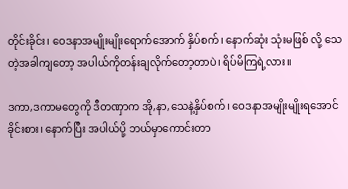တိုင်းခိုင်း၊ ဝေဒနာအမျိုးမျိုးရောက်အောက် နှိပ်စက်၊ နောက်ဆုံး သုံးမဖြစ် လို့ သေတဲ့အခါကျတော့ အပါယ်ကိုတန်းချလိုက်တော့တာပဲ၊ ရိပ်မိကြရဲ့လား။

ဒကာ,ဒကာမတွေကို ဒီတဏှာက အို,နာ,သေနဲ့နှိပ်စက်၊ ဝေဒနာအမျိုးမျိုးရအောင် ခိုင်းစား၊ နောက်ပြီး အပါယ်ပို့ ဘယ်မှာကောင်းတာ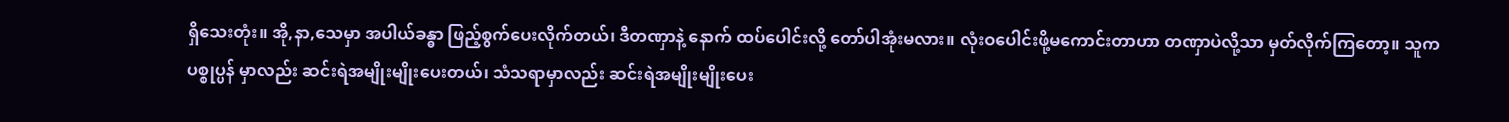ရှိသေးတုံး။ အို,နာ,သေမှာ အပါယ်ခန္ဓာ ဖြည့်စွက်ပေးလိုက်တယ်၊ ဒီတဏှာနဲ့ နောက် ထပ်ပေါင်းလို့ တော်ပါအုံးမလား။ လုံးဝပေါင်းဖို့မကောင်းတာဟာ တဏှာပဲလို့သာ မှတ်လိုက်ကြတော့။ သူက ပစ္စုပ္ပန် မှာလည်း ဆင်းရဲအမျိုးမျိုးပေးတယ်၊ သံသရာမှာလည်း ဆင်းရဲအမျိုးမျိုးပေး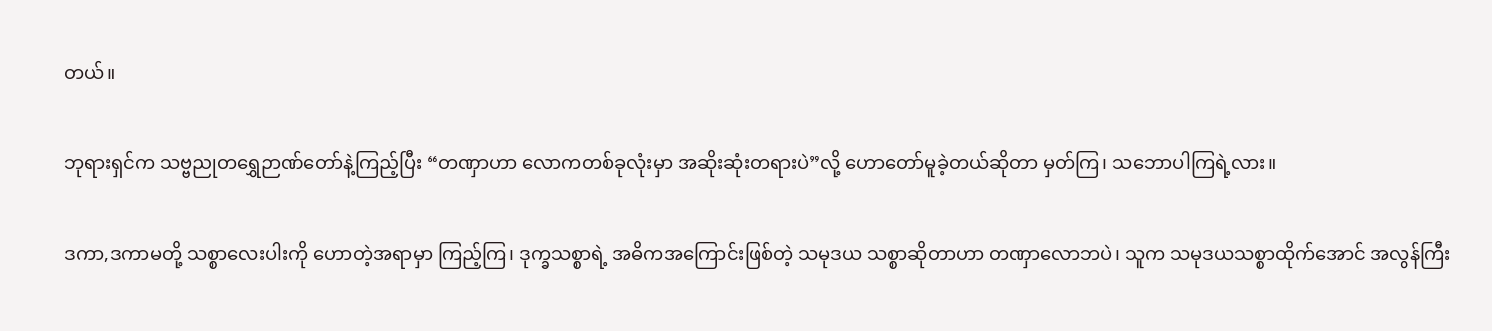တယ်။

ဘုရားရှင်က သဗ္ဗညုတရွှေဉာဏ်တော်နဲ့ကြည့်ပြီး “တဏှာဟာ လောကတစ်ခုလုံးမှာ အဆိုးဆုံးတရားပဲ”လို့ ဟောတော်မူခဲ့တယ်ဆိုတာ မှတ်ကြ၊ သဘောပါကြရဲ့လား။

ဒကာ,ဒကာမတို့ သစ္စာလေးပါးကို ဟောတဲ့အရာမှာ ကြည့်ကြ၊ ဒုက္ခသစ္စာရဲ့ အဓိကအကြောင်းဖြစ်တဲ့ သမုဒယ သစ္စာဆိုတာဟာ တဏှာလောဘပဲ၊ သူက သမုဒယသစ္စာထိုက်အောင် အလွန်ကြီး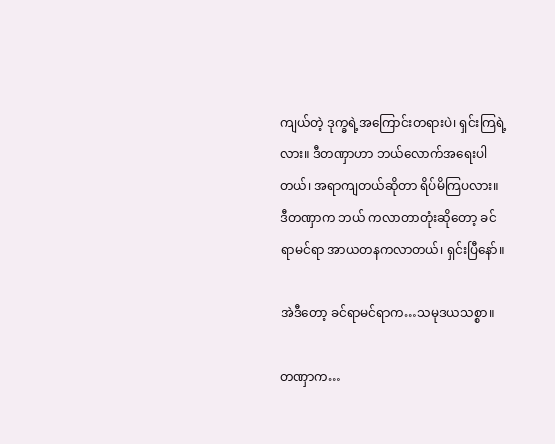ကျယ်တဲ့ ဒုက္ခရဲ့အကြောင်းတရားပဲ၊ ရှင်းကြရဲ့လား။ ဒီတဏှာဟာ ဘယ်လောက်အရေးပါတယ်၊ အရာကျတယ်ဆိုတာ ရိပ်မိကြပလား။ ဒီတဏှာက ဘယ် ကလာတာတုံးဆိုတော့ ခင်ရာမင်ရာ အာယတနကလာတယ်၊ ရှင်းပြီနော်။

အဲဒီတော့ ခင်ရာမင်ရာက…သမုဒယသစ္စာ။

တဏှာက…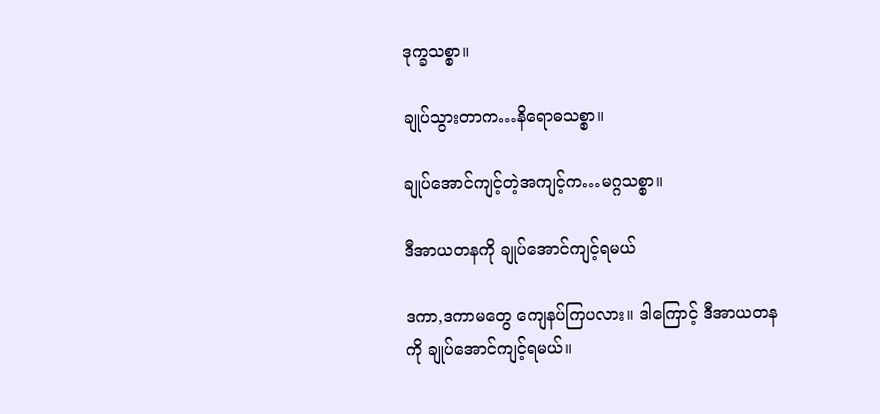ဒုက္ခသစ္စာ။

ချုပ်သွားတာက…နိရောဓသစ္စာ။

ချုပ်အောင်ကျင့်တဲ့အကျင့်က…မဂ္ဂသစ္စာ။

ဒီအာယတနကို ချုပ်အောင်ကျင့်ရမယ်

ဒကာ,ဒကာမတွေ ကျေနပ်ကြပလား။ ဒါကြောင့် ဒီအာယတနကို ချုပ်အောင်ကျင့်ရမယ်။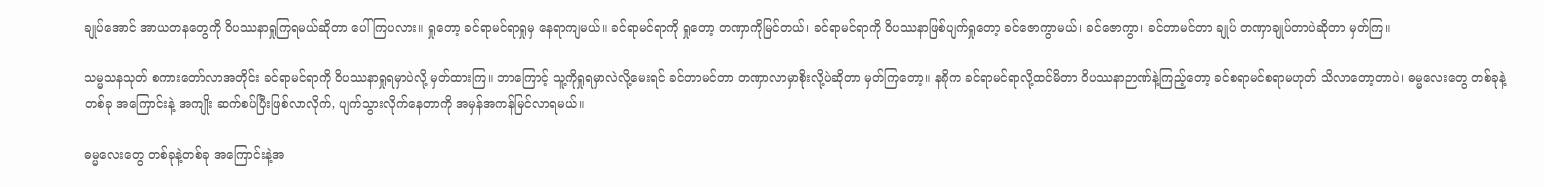ချုပ်အောင် အာယတနတွေကို ဝိပဿနာရှုကြရမယ်ဆိုတာ ပေါ်ကြပလား။ ရှုတော့ ခင်ရာမင်ရာရှုမှ နေရာကျမယ်။ ခင်ရာမင်ရာကို ရှုတော့ တဏှာကိုမြင်တယ်၊ ခင်ရာမင်ရာကို ဝိပဿနာဖြစ်ပျက်ရှုတော့ ခင်ဇောကွာမယ်၊ ခင်ဇောကွာ၊ ခင်တာမင်တာ ချုပ် တဏှာချုပ်တာပဲဆိုတာ မှတ်ကြ။

သမ္မသနသုတ် စကားတော်လာအတိုင်း ခင်ရာမင်ရာကို ဝိပဿနာရှုရမှာပဲလို့ မှတ်ထားကြ။ ဘာကြောင့် သူ့ကိုရှုရမှာလဲလို့မေးရင် ခင်တာမင်တာ တဏှာလာမှာစိုးလို့ပဲဆိုတာ မှတ်ကြတော့။ န၈ိုက ခင်ရာမင်ရာလို့ထင်မိတာ ဝိပဿနာဉာဏ်နဲ့ကြည့်တော့ ခင်စရာမင်စရာမဟုတ် သိလာတော့တာပဲ၊ ဓမ္မလေးတွေ တစ်ခုနဲ့တစ်ခု အကြောင်းနဲ့ အကျိုး ဆက်စပ်ပြီးဖြစ်လာလိုက်, ပျက်သွားလိုက်နေတာကို အမှန်အကန်မြင်လာရမယ်။

ဓမ္မလေးတွေ တစ်ခုနဲ့တစ်ခု အကြောင်းနဲ့အ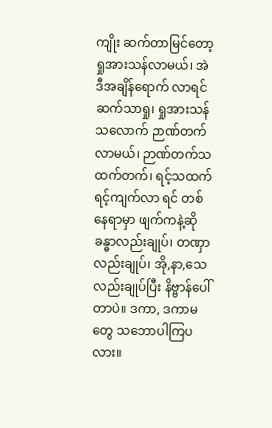ကျိုး ဆက်တာမြင်တော့ ရှုအားသန်လာမယ်၊ အဲဒီအချိန်ရောက် လာရင် ဆက်သာရှု၊ ရှုအားသန်သလောက် ဉာဏ်တက်လာမယ်၊ ဉာဏ်တက်သထက်တက်၊ ရင့်သထက် ရင့်ကျက်လာ ရင် တစ်နေရာမှာ ဖျက်ကနဲ့ဆို ခန္ဓာလည်းချုပ်၊ တဏှာလည်းချုပ်၊ အို,နာ,သေလည်းချုပ်ပြီး နိဗ္ဗာန်ပေါ်တာပဲ။ ဒကာ, ဒကာမတွေ သဘောပါကြပလား။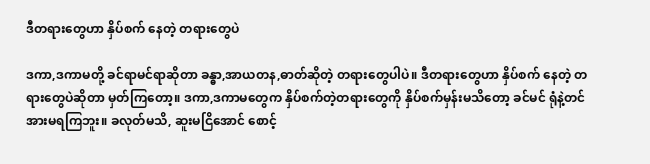ဒီတရားတွေဟာ နှိပ်စက် နေတဲ့ တရားတွေပဲ

ဒကာ,ဒကာမတို့ ခင်ရာမင်ရာဆိုတာ ခန္ဓာ,အာယတန,ဓာတ်ဆိုတဲ့ တရားတွေပါပဲ။ ဒီတရားတွေဟာ နှိပ်စက် နေတဲ့ တရားတွေပဲဆိုတာ မှတ်ကြတော့။ ဒကာ,ဒကာမတွေက နှိပ်စက်တဲ့တရားတွေကို နှိပ်စက်မှန်းမသိတော့ ခင်မင် ရုံနဲ့တင် အားမရကြဘူး။ ခလုတ်မသိ, ဆူးမငြိအောင် စောင့်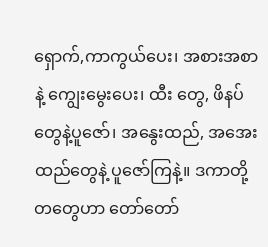ရှောက်,ကာကွယ်ပေး၊ အစားအစာနဲ့ ကျွေးမွေးပေး၊ ထီး တွေ, ဖိနပ်တွေနဲ့ပူဇော်၊ အနွေးထည်, အအေးထည်တွေနဲ့ ပူဇော်ကြနဲ့။ ဒကာတို့တတွေဟာ တော်တော်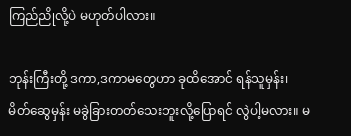ကြည်ညိုလို့ပဲ မဟုတ်ပါလား။

ဘုန်းကြီးတို့ ဒကာ,ဒကာမတွေဟာ ခုထိအောင် ရန်သူမှန်း၊ မိတ်ဆွေမှန်း မခွဲခြားတတ်သေးဘူးလို့ပြောရင် လွဲပါ့မလား။ မ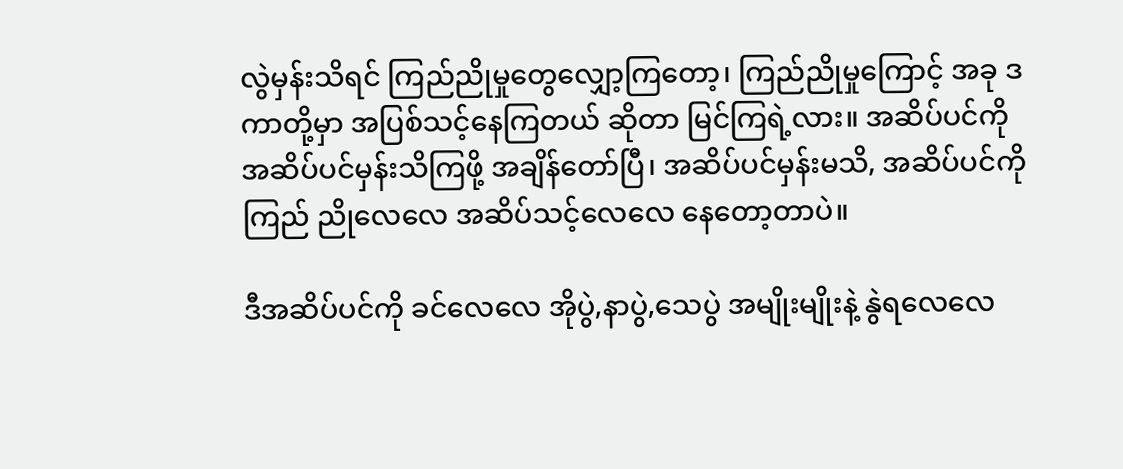လွဲမှန်းသိရင် ကြည်ညိုမှုတွေလျှော့ကြတော့၊ ကြည်ညိုမှုကြောင့် အခု ဒကာတို့မှာ အပြစ်သင့်နေကြတယ် ဆိုတာ မြင်ကြရဲ့လား။ အဆိပ်ပင်ကို အဆိပ်ပင်မှန်းသိကြဖို့ အချိန်တော်ပြီ၊ အဆိပ်ပင်မှန်းမသိ, အဆိပ်ပင်ကို ကြည် ညိုလေလေ အဆိပ်သင့်လေလေ နေတော့တာပဲ။

ဒီအဆိပ်ပင်ကို ခင်လေလေ အိုပွဲ,နာပွဲ,သေပွဲ အမျိုးမျိုးနဲ့ နွဲရလေလေ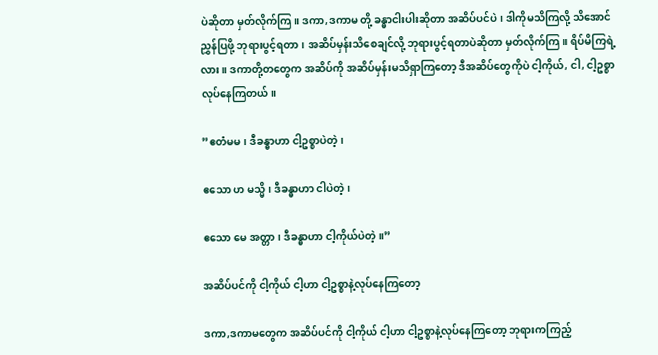ပဲဆိုတာ မှတ်လိုက်ကြ။ ဒကာ,ဒကာမ တို့ ခန္ဓာငါးပါးဆိုတာ အဆိပ်ပင်ပဲ၊ ဒါကိုမသိကြလို့ သိအောင်ညွှန်ပြဖို့ ဘုရားပွင့်ရတာ၊ အဆိပ်မှန်းသိစေချင်လို့ ဘုရားပွင့်ရတာပဲဆိုတာ မှတ်လိုက်ကြ။ ရိပ်မိကြရဲ့လား။ ဒကာတို့တတွေက အဆိပ်ကို အဆိပ်မှန်းမသိရှာကြတော့ ဒီအဆိပ်တွေကိုပဲ ငါ့ကိုယ်, ငါ, ငါ့ဥစ္စာလုပ်နေကြတယ်။

”ဧတံမမ၊ ဒီခန္ဓာဟာ ငါ့ဥစ္စာပဲတဲ့၊

ဧသော ဟ မသ္မိ၊ ဒီခန္ဓာဟာ ငါပဲတဲ့၊

ဧသော မေ အတ္တာ၊ ဒီခန္ဓာဟာ ငါ့ကိုယ်ပဲတဲ့။”

အဆိပ်ပင်ကို ငါ့ကိုယ် ငါ့ဟာ ငါ့ဥစ္စာနဲ့လုပ်နေကြတော့

ဒကာ,ဒကာမတွေက အဆိပ်ပင်ကို ငါ့ကိုယ် ငါ့ဟာ ငါ့ဥစ္စာနဲ့လုပ်နေကြတော့ ဘုရားကကြည့်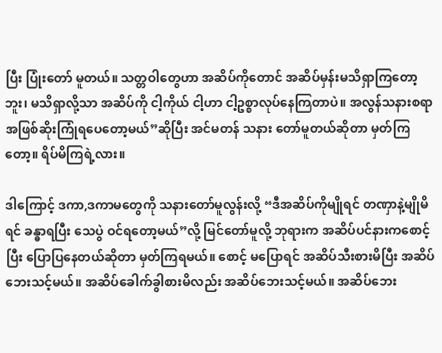ပြီး ပြုံးတော် မူတယ်။ သတ္တဝါတွေဟာ အဆိပ်ကိုတောင် အဆိပ်မှန်းမသိရှာကြတော့ဘူး၊ မသိရှာလို့သာ အဆိပ်ကို ငါ့ကိုယ် ငါ့ဟာ ငါ့ဥစ္စာလုပ်နေကြတာပဲ။ အလွန်သနားစရာ အဖြစ်ဆိုးကြုံရပေတော့မယ်”ဆိုပြီး အင်မတန် သနား တော်မူတယ်ဆိုတာ မှတ်ကြတော့။ ရိပ်မိကြရဲ့လား။

ဒါကြောင့် ဒကာ,ဒကာမတွေကို သနားတော်မူလွန်းလို့ “ဒီအဆိပ်ကိုမျိုရင် တဏှာနဲ့မျိုမိရင် ခန္ဓာရပြီး သေပွဲ ဝင်ရတော့မယ်”လို့ မြင်တော်မူလို့ ဘုရားက အဆိပ်ပင်နားကစောင့်ပြီး ပြောပြနေတယ်ဆိုတာ မှတ်ကြရမယ်။ စောင့် မပြောရင် အဆိပ်သီးစားမိပြီး အဆိပ်ဘေးသင့်မယ်။ အဆိပ်ခေါက်ခွါစားမိလည်း အဆိပ်ဘေးသင့်မယ်။ အဆိပ်ဘေး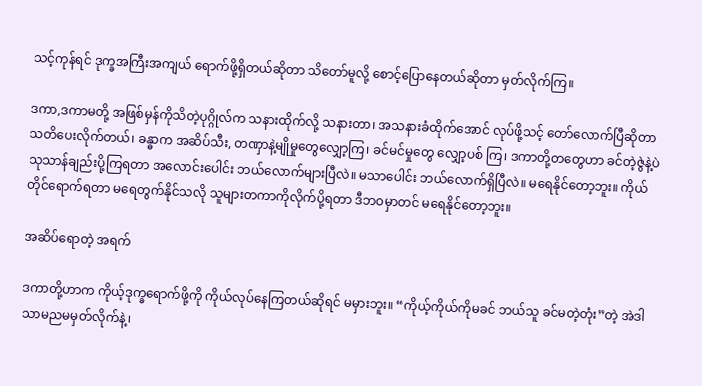သင့်ကုန်ရင် ဒုက္ခအကြီးအကျယ် ရောက်ဖို့ရှိတယ်ဆိုတာ သိတော်မူလို့ စောင့်ပြောနေတယ်ဆိုတာ မှတ်လိုက်ကြ။

ဒကာ,ဒကာမတို့ အဖြစ်မှန်ကိုသိတဲ့ပုဂ္ဂိုလ်က သနားထိုက်လို့ သနားတာ၊ အသနားခံထိုက်အောင် လုပ်ဖို့သင့် တော်လောက်ပြီဆိုတာ သတိပေးလိုက်တယ်၊ ခန္ဓာက အဆိပ်သီး, တဏှာနဲ့မျိုမှုတွေလျှော့ကြ၊ ခင်မင်မှုတွေ လျှော့ပစ် ကြ၊ ဒကာတို့တတွေဟာ ခင်တဲ့ဇွဲနဲ့ပဲ သုသာန်ချည်းပို့ကြရတာ အလောင်းပေါင်း ဘယ်လောက်များပြီလဲ။ မသာပေါင်း ဘယ်လောက်ရှိပြီလဲ။ မရေနိုင်တော့ဘူး။ ကိုယ်တိုင်ရောက်ရတာ မရေတွက်နိုင်သလို သူများတကာကိုလိုက်ပို့ရတာ ဒီဘဝမှာတင် မရေနိုင်တော့ဘူး။

အဆိပ်ရောတဲ့ အရက်

ဒကာတို့ဟာက ကိုယ့်ဒုက္ခရောက်ဖို့ကို ကိုယ်လုပ်နေကြတယ်ဆိုရင် မမှားဘူး။ “ကိုယ့်ကိုယ်ကိုမခင် ဘယ်သူ ခင်မတဲ့တုံး”တဲ့ အဲဒါ သာမညမမှတ်လိုက်နဲ့၊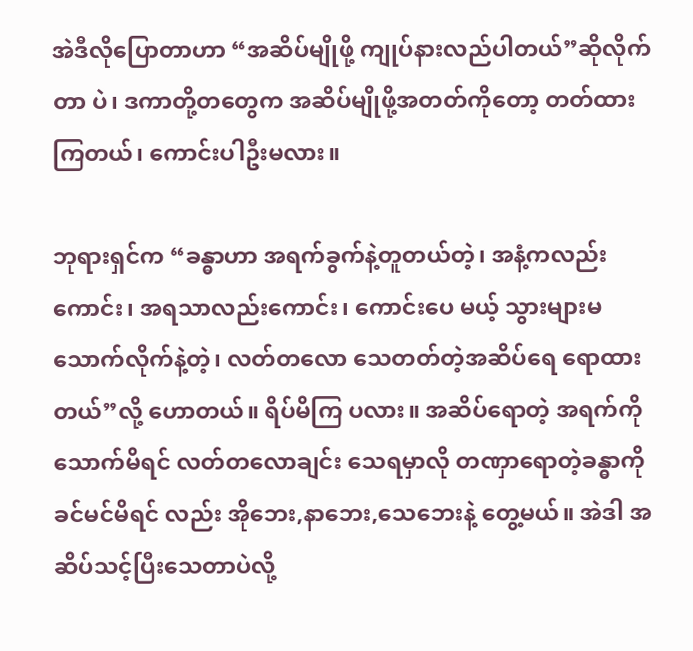အဲဒီလိုပြောတာဟာ “အဆိပ်မျိုဖို့ ကျုပ်နားလည်ပါတယ်”ဆိုလိုက်တာ ပဲ၊ ဒကာတို့တတွေက အဆိပ်မျိုဖို့အတတ်ကိုတော့ တတ်ထားကြတယ်၊ ကောင်းပါဦးမလား။

ဘုရားရှင်က “ခန္ဓာဟာ အရက်ခွက်နဲ့တူတယ်တဲ့၊ အနံ့ကလည်းကောင်း၊ အရသာလည်းကောင်း၊ ကောင်းပေ မယ့် သွားများမသောက်လိုက်နဲ့တဲ့၊ လတ်တလော သေတတ်တဲ့အဆိပ်ရေ ရောထားတယ်”လို့ ဟောတယ်။ ရိပ်မိကြ ပလား။ အဆိပ်ရောတဲ့ အရက်ကိုသောက်မိရင် လတ်တလောချင်း သေရမှာလို တဏှာရောတဲ့ခန္ဓာကို ခင်မင်မိရင် လည်း အိုဘေး,နာဘေး,သေဘေးနဲ့ တွေ့မယ်။ အဲဒါ အဆိပ်သင့်ပြီးသေတာပဲလို့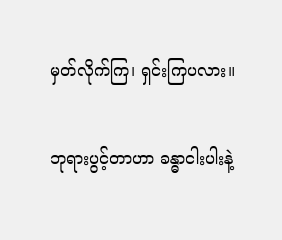မှတ်လိုက်ကြ၊ ရှင်းကြပလား။

ဘုရားပွင့်တာဟာ ခန္ဓာငါးပါးနဲ့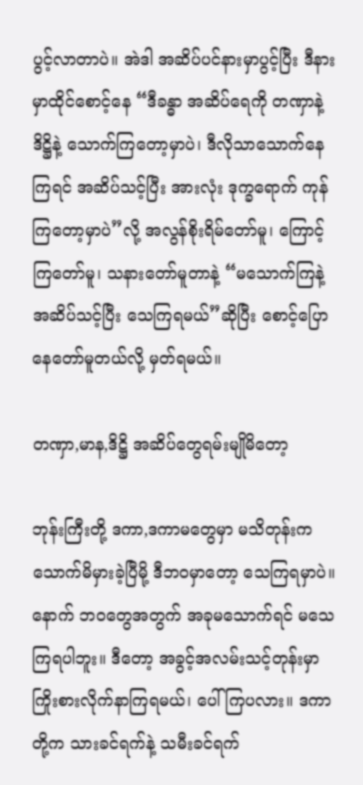ပွင့်လာတာပဲ။ အဲဒါ အဆိပ်ပင်နားမှာပွင့်ပြီး ဒီနားမှာထိုင်စောင့်နေ “ဒီခန္ဓာ အဆိပ်ရေကို တဏှာနဲ့ ဒိဋ္ဌိနဲ့ သောက်ကြတော့မှာပဲ၊ ဒီလိုသာသောက်နေကြရင် အဆိပ်သင့်ပြီး အားလုံး ဒုက္ခရောက် ကုန်ကြတော့မှာပဲ”လို့ အလွန်စိုးရိမ်တော်မူ၊ ကြောင့်ကြတော်မူ၊ သနားတော်မူတာနဲ့ “မသောက်ကြနဲ့ အဆိပ်သင့်ပြီး သေကြရမယ်”ဆိုပြီး စောင့်ပြောနေတော်မူတယ်လို့ မှတ်ရမယ်။

တဏှာ,မာန,ဒိဋ္ဌိ အဆိပ်တွေရမ်းမျိုမိတော့

ဘုန်းကြီးတို့ ဒကာ,ဒကာမတွေမှာ မသိတုန်းက သောက်မိမှားခဲ့ပြီမို့ ဒီဘဝမှာတော့ သေကြရမှာပဲ။ နောက် ဘဝတွေအတွက် အခုမသောက်ရင် မသေကြရပါဘူး။ ဒီတော့ အခွင့်အလမ်းသင့်တုန်းမှာ ကြိုးစားလိုက်နာကြရမယ်၊ ပေါ်ကြပလား။ ဒကာတို့က သားခင်ရက်နဲ့ သမီးခင်ရက်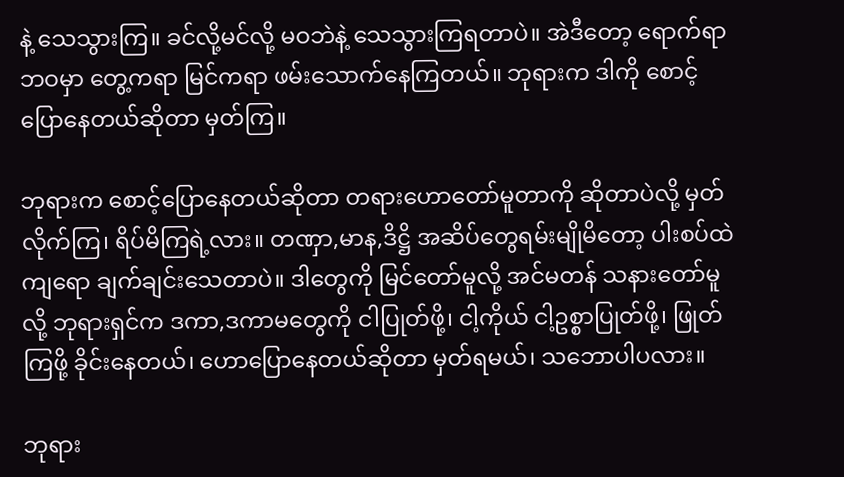နဲ့ သေသွားကြ။ ခင်လို့မင်လို့ မဝဘဲနဲ့ သေသွားကြရတာပဲ။ အဲဒီတော့ ရောက်ရာဘဝမှာ တွေ့ကရာ မြင်ကရာ ဖမ်းသောက်နေကြတယ်။ ဘုရားက ဒါကို စောင့်ပြောနေတယ်ဆိုတာ မှတ်ကြ။

ဘုရားက စောင့်ပြောနေတယ်ဆိုတာ တရားဟောတော်မူတာကို ဆိုတာပဲလို့ မှတ်လိုက်ကြ၊ ရိပ်မိကြရဲ့လား။ တဏှာ,မာန,ဒိဋ္ဌိ အဆိပ်တွေရမ်းမျိုမိတော့ ပါးစပ်ထဲကျရော ချက်ချင်းသေတာပဲ။ ဒါတွေကို မြင်တော်မူလို့ အင်မတန် သနားတော်မူလို့ ဘုရားရှင်က ဒကာ,ဒကာမတွေကို ငါပြုတ်ဖို့၊ ငါ့ကိုယ် ငါ့ဥစ္စာပြုတ်ဖို့၊ ဖြုတ်ကြဖို့ ခိုင်းနေတယ်၊ ဟောပြောနေတယ်ဆိုတာ မှတ်ရမယ်၊ သဘောပါပလား။

ဘုရား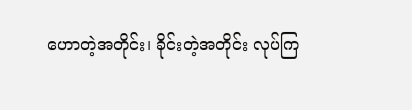ဟောတဲ့အတိုင်း၊ ခိုင်းတဲ့အတိုင်း လုပ်ကြ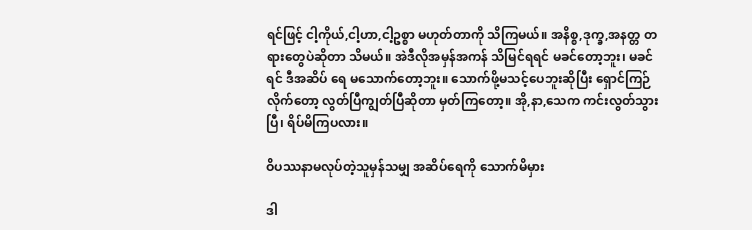ရင်ဖြင့် ငါ့ကိုယ်,ငါ့ဟာ,ငါ့ဥစ္စာ မဟုတ်တာကို သိကြမယ်။ အနိစ္စ,ဒုက္ခ,အနတ္တ တရားတွေပဲဆိုတာ သိမယ်။ အဲဒီလိုအမှန်အကန် သိမြင်ရရင် မခင်တော့ဘူး၊ မခင်ရင် ဒီအဆိပ် ရေ မသောက်တော့ဘူး။ သောက်ဖို့မသင့်ပေဘူးဆိုပြီး ရှောင်ကြဉ်လိုက်တော့ လွတ်ပြီကျွတ်ပြီဆိုတာ မှတ်ကြတော့။ အို,နာ,သေက ကင်းလွတ်သွားပြီ၊ ရိပ်မိကြပလား။

ဝိပဿနာမလုပ်တဲ့သူမှန်သမျှ အဆိပ်ရေကို သောက်မိမှား

ဒါ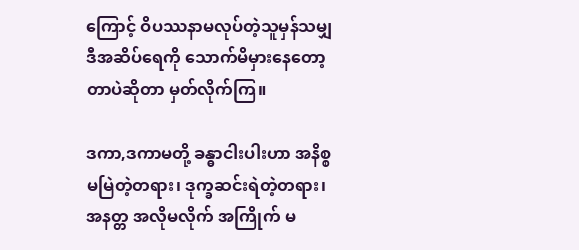ကြောင့် ဝိပဿနာမလုပ်တဲ့သူမှန်သမျှ ဒီအဆိပ်ရေကို သောက်မိမှားနေတော့တာပဲဆိုတာ မှတ်လိုက်ကြ။

ဒကာ,ဒကာမတို့ ခန္ဓာငါးပါးဟာ အနိစ္စ မမြဲတဲ့တရား၊ ဒုက္ခဆင်းရဲတဲ့တရား၊ အနတ္တ အလိုမလိုက် အကြိုက် မ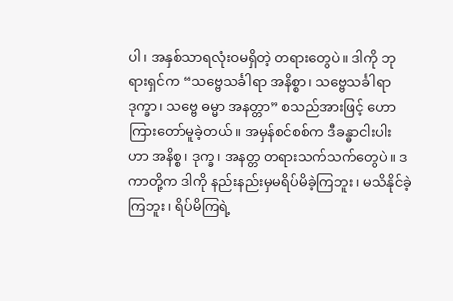ပါ၊ အနှစ်သာရလုံးဝမရှိတဲ့ တရားတွေပဲ။ ဒါကို ဘုရားရှင်က “သဗ္ဗေသင်္ခါရာ အနိစ္စာ၊ သဗ္ဗေသင်္ခါရာ ဒုက္ခာ၊ သဗ္ဗေ ဓမ္မာ အနတ္တာ” စသည်အားဖြင့် ဟောကြားတော်မူခဲ့တယ်။ အမှန်စင်စစ်က ဒီခန္ဓာငါးပါးဟာ အနိစ္စ၊ ဒုက္ခ၊ အနတ္တ တရားသက်သက်တွေပဲ။ ဒကာတို့က ဒါကို နည်းနည်းမှမရိပ်မိခဲ့ကြဘူး၊ မသိနိုင်ခဲ့ကြဘူး၊ ရိပ်မိကြရဲ့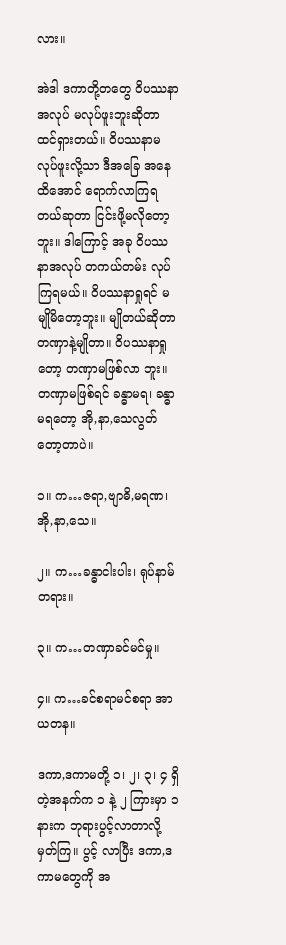လား။

အဲဒါ ဒကာတို့တတွေ ဝိပဿနာအလုပ် မလုပ်ဖူးဘူးဆိုတာ ထင်ရှားတယ်။ ဝိပဿနာမလုပ်ဖူးလို့သာ ဒီအခြေ အနေထိအောင် ရောက်လာကြရတယ်ဆုတာ ငြင်းဖို့မလိုတော့ဘူး။ ဒါကြောင့် အခု ဝိပဿနာအလုပ် တကယ်တမ်း လုပ်ကြရမယ်။ ဝိပဿနာရှုရင် မမျိုမိတော့ဘူး။ မျိုတယ်ဆိုတာ တဏှာနဲ့မျိုတာ။ ဝိပဿနာရှုတော့ တဏှာမဖြစ်လာ ဘူး။ တဏှာမဖြစ်ရင် ခန္ဓာမရ၊ ခန္ဓာမရတော့ အို,နာ,သေလွတ်တော့တာပဲ။

၁။ က…ဇရာ,ဗျာဓိ,မရဏ၊ အို,နာ,သေ။

၂။ က…ခန္ဓာငါးပါး၊ ရုပ်နာမ်တရား။

၃။ က…တဏှာခင်မင်မှု။

၄။ က…ခင်စရာမင်စရာ အာယတန။

ဒကာ,ဒကာမတို့ ၁၊ ၂၊ ၃၊ ၄ ရှိတဲ့အနက်က ၁ နဲ့ ၂ ကြားမှာ ၁ နားက ဘုရားပွင့်လာတာလို့ မှတ်ကြ။ ပွင့် လာပြီး ဒကာ,ဒကာမတွေကို အ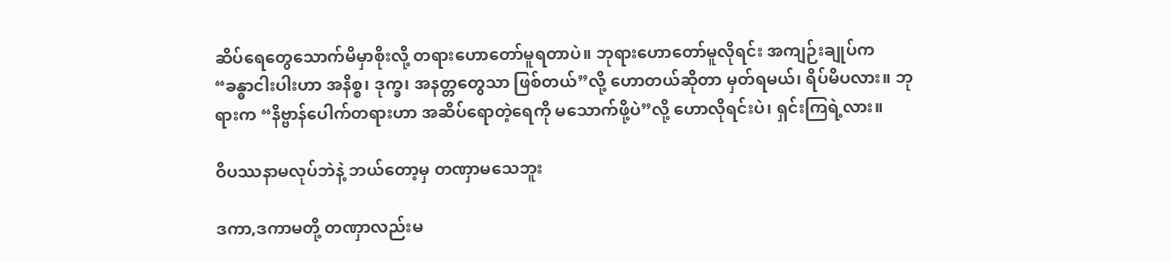ဆိပ်ရေတွေသောက်မိမှာစိုးလို့ တရားဟောတော်မူရတာပဲ။ ဘုရားဟောတော်မူလိုရင်း အကျဉ်းချုပ်က “ခန္ဓာငါးပါးဟာ အနိစ္စ၊ ဒုက္ခ၊ အနတ္တတွေသာ ဖြစ်တယ်”လို့ ဟောတယ်ဆိုတာ မှတ်ရမယ်၊ ရိပ်မိပလား။ ဘုရားက “နိဗ္ဗာန်ပေါက်တရားဟာ အဆိပ်ရောတဲ့ရေကို မသောက်ဖို့ပဲ”လို့ ဟောလိုရင်းပဲ၊ ရှင်းကြရဲ့လား။

ဝိပဿနာမလုပ်ဘဲနဲ့ ဘယ်တော့မှ တဏှာမသေဘူး

ဒကာ,ဒကာမတို့ တဏှာလည်းမ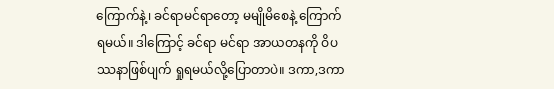ကြောက်နဲ့၊ ခင်ရာမင်ရာတော့ မမျိုမိစေနဲ့ ကြောက်ရမယ်။ ဒါကြောင့် ခင်ရာ မင်ရာ အာယတနကို ဝိပဿနာဖြစ်ပျက် ရှုရမယ်လို့ပြောတာပဲ။ ဒကာ,ဒကာ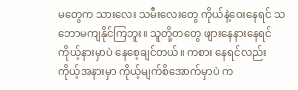မတွေက သားလေး သမီးလေးတွေ ကိုယ်နဲ့ဝေးနေရင် သဘောမကျနိုင်ကြဘူး။ သူတို့တတွေ ဖျားနေနားနေရင် ကိုယ့်နားမှာပဲ နေစေ့ချင်တယ်။ ကစား နေရင်လည်း ကိုယ့်အနားမှာ ကိုယ့်မျက်စိအောက်မှာပဲ က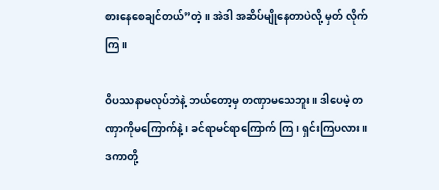စားနေစေချင်တယ်”တဲ့။ အဲဒါ အဆိပ်မျိုနေတာပဲလို့ မှတ် လိုက်ကြ။

ဝိပဿနာမလုပ်ဘဲနဲ့ ဘယ်တော့မှ တဏှာမသေဘူး။ ဒါပေမဲ့ တဏှာကိုမကြောက်နဲ့၊ ခင်ရာမင်ရာကြောက် ကြ၊ ရှင်းကြပလား။ ဒကာတို့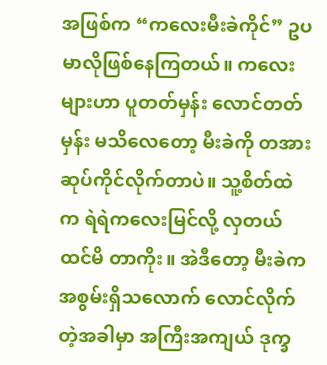အဖြစ်က “ကလေးမီးခဲကိုင်” ဥပမာလိုဖြစ်နေကြတယ်။ ကလေးများဟာ ပူတတ်မှန်း လောင်တတ်မှန်း မသိလေတော့ မီးခဲကို တအားဆုပ်ကိုင်လိုက်တာပဲ။ သူ့စိတ်ထဲက ရဲရဲကလေးမြင်လို့ လှတယ်ထင်မိ တာကိုး။ အဲဒီတော့ မီးခဲက အစွမ်းရှိသလောက် လောင်လိုက်တဲ့အခါမှာ အကြီးအကျယ် ဒုက္ခ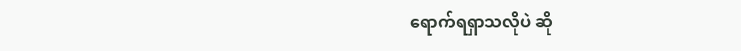ရောက်ရရှာသလိုပဲ ဆို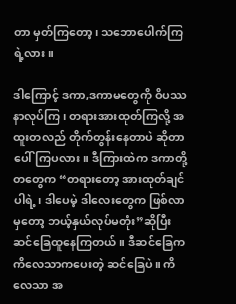တာ မှတ်ကြတော့၊ သဘောပေါက်ကြရဲ့လား။

ဒါကြောင့် ဒကာ,ဒကာမတွေကို ဝိပဿနာလုပ်ကြ၊ တရားအားထုတ်ကြလို့ အထူးတလည် တိုက်တွန်းနေတာပဲ ဆိုတာ ပေါ်ကြပလား။ ဒီကြားထဲက ဒကာတို့တတွေက “တရားတော့ အားထုတ်ချင်ပါရဲ့၊ ဒါပေမဲ့ ဒါလေးတွေက ဖြစ်လာမှတော့ ဘယ့်နှယ်လုပ်မတုံး”ဆိုပြီး ဆင်ခြေထူနေကြတယ်။ ဒီဆင်ခြေက ကိလေသာကပေးတဲ့ ဆင်ခြေပဲ။ ကိလေသာ အ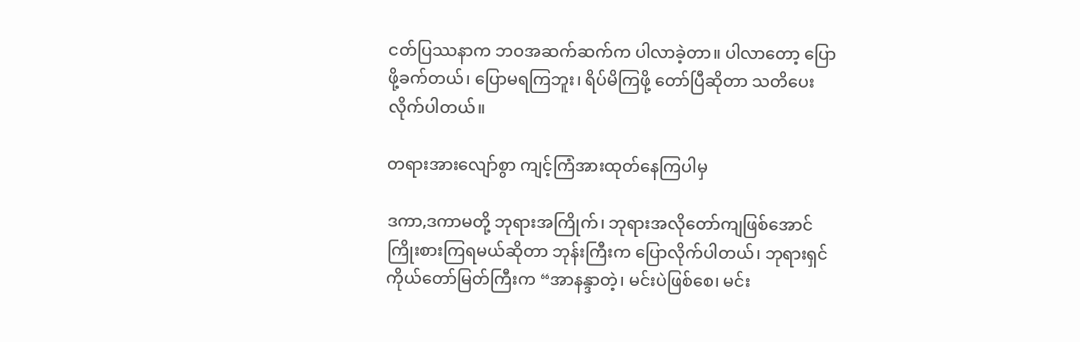ငတ်ပြဿနာက ဘဝအဆက်ဆက်က ပါလာခဲ့တာ။ ပါလာတော့ ပြောဖို့ခက်တယ်၊ ပြောမရကြဘူး၊ ရိပ်မိကြဖို့ တော်ပြီဆိုတာ သတိပေးလိုက်ပါတယ်။

တရားအားလျော်စွာ ကျင့်ကြံအားထုတ်နေကြပါမှ

ဒကာ,ဒကာမတို့ ဘုရားအကြိုက်၊ ဘုရားအလိုတော်ကျဖြစ်အောင် ကြိုးစားကြရမယ်ဆိုတာ ဘုန်းကြီးက ပြောလိုက်ပါတယ်၊ ဘုရားရှင်ကိုယ်တော်မြတ်ကြီးက “အာနန္ဒာတဲ့၊ မင်းပဲဖြစ်စေ၊ မင်း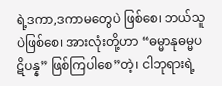ရဲ့ဒကာ,ဒကာမတွေပဲ ဖြစ်စေ၊ ဘယ်သူပဲဖြစ်စေ၊ အားလုံးတို့ဟာ “ဓမ္မာနုဓမ္မပဋိပန္န” ဖြစ်ကြပါစေ”တဲ့၊ ငါဘုရားရဲ့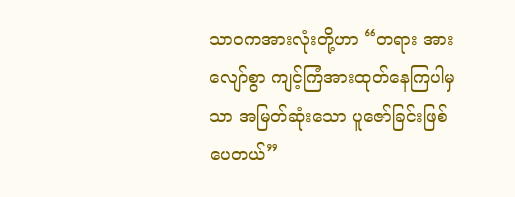သာဝကအားလုံးတို့ဟာ “တရား အားလျော်စွာ ကျင့်ကြံအားထုတ်နေကြပါမှသာ အမြတ်ဆုံးသော ပူဇော်ခြင်းဖြစ်ပေတယ်”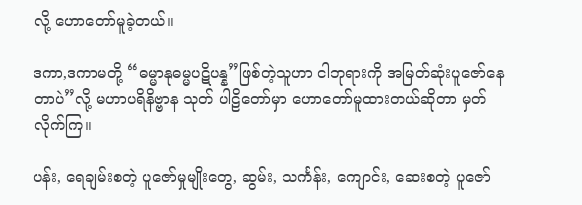လို့ ဟောတော်မူခဲ့တယ်။

ဒကာ,ဒကာမတို့ “ဓမ္မာနုဓမ္မပဋိပန္န”ဖြစ်တဲ့သူဟာ ငါဘုရားကို အမြတ်ဆုံးပူဇော်နေတာပဲ”လို့ မဟာပရိနိဗ္ဗာန သုတ် ပါဠိတော်မှာ ဟောတော်မူထားတယ်ဆိုတာ မှတ်လိုက်ကြ။

ပန်း, ရေချမ်းစတဲ့ ပူဇော်မှုမျိုးတွေ, ဆွမ်း, သင်္ကန်း, ကျောင်း, ဆေးစတဲ့ ပူဇော်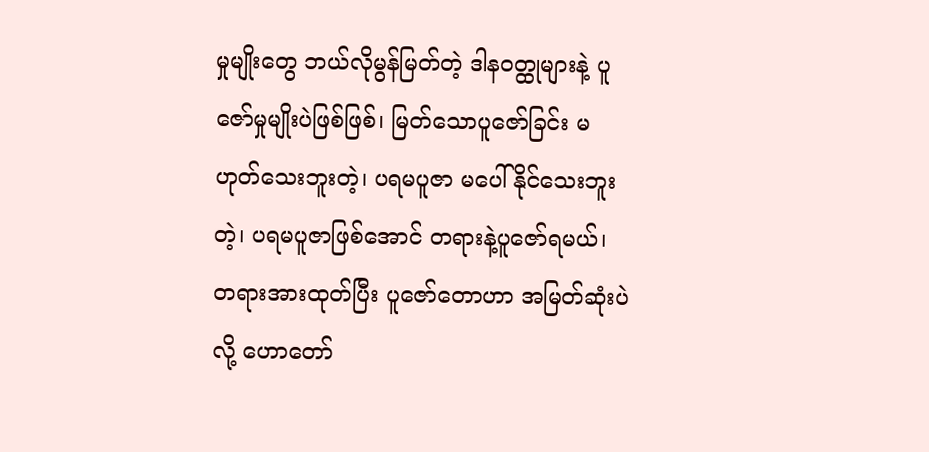မှုမျိုးတွေ ဘယ်လိုမွန်မြတ်တဲ့ ဒါနဝတ္ထုများနဲ့ ပူဇော်မှုမျိုးပဲဖြစ်ဖြစ်၊ မြတ်သောပူဇော်ခြင်း မဟုတ်သေးဘူးတဲ့၊ ပရမပူဇာ မပေါ်နိုင်သေးဘူးတဲ့၊ ပရမပူဇာဖြစ်အောင် တရားနဲ့ပူဇော်ရမယ်၊ တရားအားထုတ်ပြီး ပူဇော်တောဟာ အမြတ်ဆုံးပဲလို့ ဟောတော်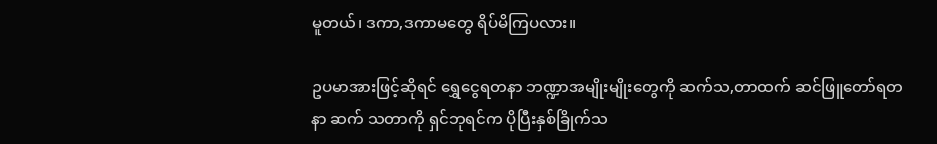မူတယ်၊ ဒကာ,ဒကာမတွေ ရိပ်မိကြပလား။

ဥပမာအားဖြင့်ဆိုရင် ရွှေငွေရတနာ ဘဏ္ဍာအမျိုးမျိုးတွေကို ဆက်သ,တာထက် ဆင်ဖြူတော်ရတနာ ဆက် သတာကို ရှင်ဘုရင်က ပိုပြီးနှစ်ခြိုက်သ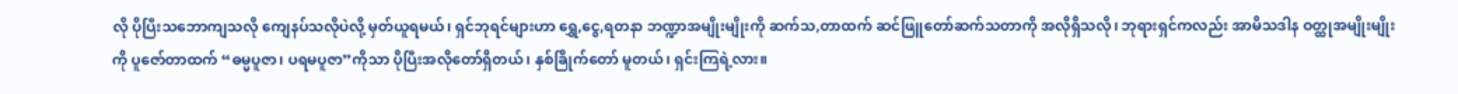လို ပိုပြီးသဘောကျသလို ကျေနပ်သလိုပဲလို့ မှတ်ယူရမယ်၊ ရှင်ဘုရင်များဟာ ရွှေ,ငွေ,ရတနာ ဘဏ္ဍာအမျိုးမျိုးကို ဆက်သ,တာထက် ဆင်ဖြူတော်ဆက်သတာကို အလိုရှိသလို၊ ဘုရားရှင်ကလည်း အာမိသဒါန ဝတ္ထုအမျိုးမျိုးကို ပူဇော်တာထက် “ဓမ္မပူဇာ၊ ပရမပူဇာ”ကိုသာ ပိုပြီးအလိုတော်ရှိတယ်၊ နှစ်ခြိုက်တော် မူတယ်၊ ရှင်းကြရဲ့လား။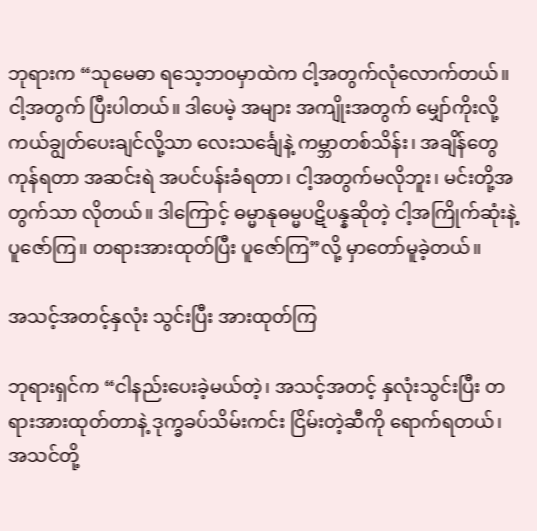ဘုရားက “သုမေဓာ ရသေ့ဘဝမှာထဲက ငါ့အတွက်လုံလောက်တယ်။ ငါ့အတွက် ပြီးပါတယ်။ ဒါပေမဲ့ အများ အကျိုးအတွက် မျှော်ကိုးလို့ ကယ်ချွတ်ပေးချင်လို့သာ လေးသင်္ချေနဲ့ ကမ္ဘာတစ်သိန်း၊ အချိန်တွေကုန်ရတာ အဆင်းရဲ အပင်ပန်းခံရတာ၊ ငါ့အတွက်မလိုဘူး၊ မင်းတို့အတွက်သာ လိုတယ်။ ဒါကြောင့် ဓမ္မာနုဓမ္မပဋိပန္နဆိုတဲ့ ငါ့အကြိုက်ဆုံးနဲ့ ပူဇော်ကြ။ တရားအားထုတ်ပြီး ပူဇော်ကြ”လို့ မှာတော်မူခဲ့တယ်။

အသင့်အတင့်နှလုံး သွင်းပြီး အားထုတ်ကြ

ဘုရားရှင်က “ငါနည်းပေးခဲ့မယ်တဲ့၊ အသင့်အတင့် နှလုံးသွင်းပြီး တရားအားထုတ်တာနဲ့ ဒုက္ခခပ်သိမ်းကင်း ငြိမ်းတဲ့ဆီကို ရောက်ရတယ်၊ အသင်တို့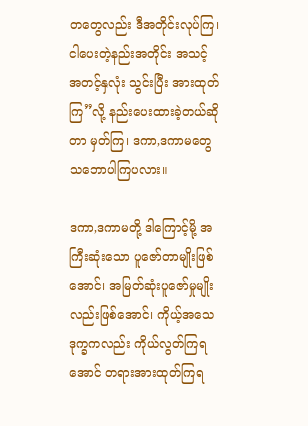တတွေလည်း ဒီအတိုင်းလုပ်ကြ၊ ငါပေးတဲ့နည်းအတိုင်း အသင့်အတင့်နှလုံး သွင်းပြီး အားထုတ်ကြ”လို့ နည်းပေးထားခဲ့တယ်ဆိုတာ မှတ်ကြ၊ ဒကာ,ဒကာမတွေ သဘောပါကြပလား။

ဒကာ,ဒကာမတို့ ဒါကြောင့်မို့ အကြီးဆုံးသော ပူဇော်တာမျိုးဖြစ်အောင်၊ အမြတ်ဆုံးပူဇော်မှုမျိုးလည်းဖြစ်အောင်၊ ကိုယ့်အသေဒုက္ခကလည်း ကိုယ်လွတ်ကြရအောင် တရားအားထုတ်ကြရ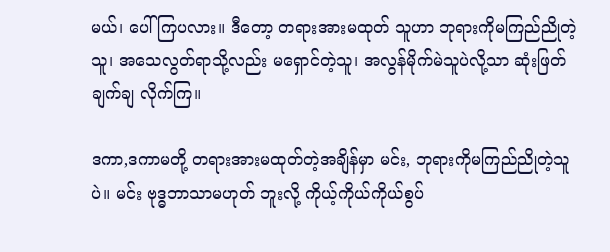မယ်၊ ပေါ်ကြပလား။ ဒီတော့ တရားအားမထုတ် သူဟာ ဘုရားကိုမကြည်ညိုတဲ့သူ၊ အသေလွတ်ရာသို့လည်း မရှောင်တဲ့သူ၊ အလွန်မိုက်မဲသူပဲလို့သာ ဆုံးဖြတ်ချက်ချ လိုက်ကြ။

ဒကာ,ဒကာမတို့ တရားအားမထုတ်တဲ့အချိန်မှာ မင်း, ဘုရားကိုမကြည်ညိုတဲ့သူပဲ။ မင်း ဗုဒ္ဓဘာသာမဟုတ် ဘူးလို့ ကိုယ့်ကိုယ်ကိုယ်စွပ်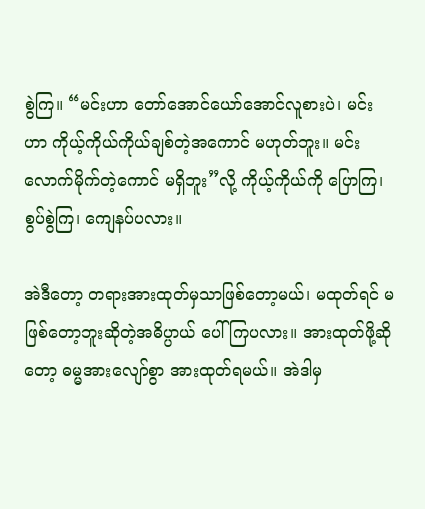စွဲကြ။ “မင်းဟာ တော်အောင်ယော်အောင်လူစားပဲ၊ မင်းဟာ ကိုယ့်ကိုယ်ကိုယ်ချစ်တဲ့အကောင် မဟုတ်ဘူး။ မင်းလောက်မိုက်တဲ့ကောင် မရှိဘူး”လို့ ကိုယ့်ကိုယ်ကို ပြောကြ၊ စွပ်စွဲကြ၊ ကျေနပ်ပလား။

အဲဒီတော့ တရားအားထုတ်မှသာဖြစ်တော့မယ်၊ မထုတ်ရင် မဖြစ်တော့ဘူးဆိုတဲ့အဓိပ္ပာယ် ပေါ်ကြပလား။ အားထုတ်ဖို့ဆိုတော့ ဓမ္မအားလျော်စွာ အားထုတ်ရမယ်။ အဲဒါမှ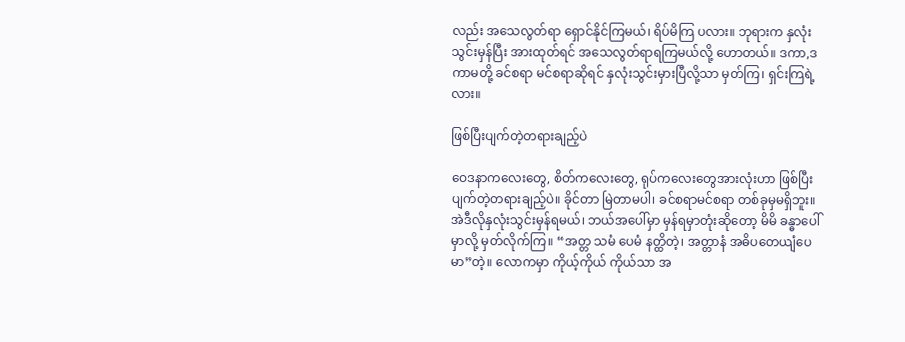လည်း အသေလွတ်ရာ ရှောင်နိုင်ကြမယ်၊ ရိပ်မိကြ ပလား။ ဘုရားက နှလုံးသွင်းမှန်ပြီး အားထုတ်ရင် အသေလွတ်ရာရကြမယ်လို့ ဟောတယ်။ ဒကာ,ဒကာမတို့ ခင်စရာ မင်စရာဆိုရင် နှလုံးသွင်းမှားပြီလို့သာ မှတ်ကြ၊ ရှင်းကြရဲ့လား။

ဖြစ်ပြီးပျက်တဲ့တရားချည့်ပဲ

ဝေဒနာကလေးတွေ, စိတ်ကလေးတွေ, ရုပ်ကလေးတွေအားလုံးဟာ ဖြစ်ပြီးပျက်တဲ့တရားချည့်ပဲ။ ခိုင်တာ မြဲတာမပါ၊ ခင်စရာမင်စရာ တစ်ခုမှမရှိဘူး။ အဲဒီလိုနှလုံးသွင်းမှန်ရမယ်၊ ဘယ်အပေါ်မှာ မှန်ရမှာတုံးဆိုတော့ မိမိ ခန္ဓာပေါ်မှာလို့ မှတ်လိုက်ကြ။ “အတ္တ သမံ ပေမံ နတ္ထိတဲ့၊ အတ္တာနံ အဓိပတေယျံပေမာ”တဲ့။ လောကမှာ ကိုယ့်ကိုယ် ကိုယ်သာ အ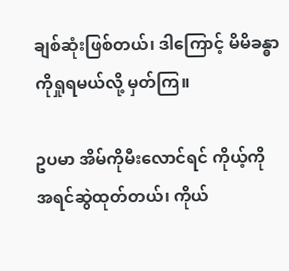ချစ်ဆုံးဖြစ်တယ်၊ ဒါကြောင့် မိမိခန္ဓာကိုရှုရမယ်လို့ မှတ်ကြ။

ဥပမာ အိမ်ကိုမီးလောင်ရင် ကိုယ့်ကို အရင်ဆွဲထုတ်တယ်၊ ကိုယ်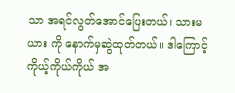သာ အရင်လွတ်အောင်ပြေးတယ်၊ သားမယား ကို နောက်မှဆွဲထုတ်တယ်။ ဒါကြောင့် ကိုယ့်ကိုယ်ကိုယ် အ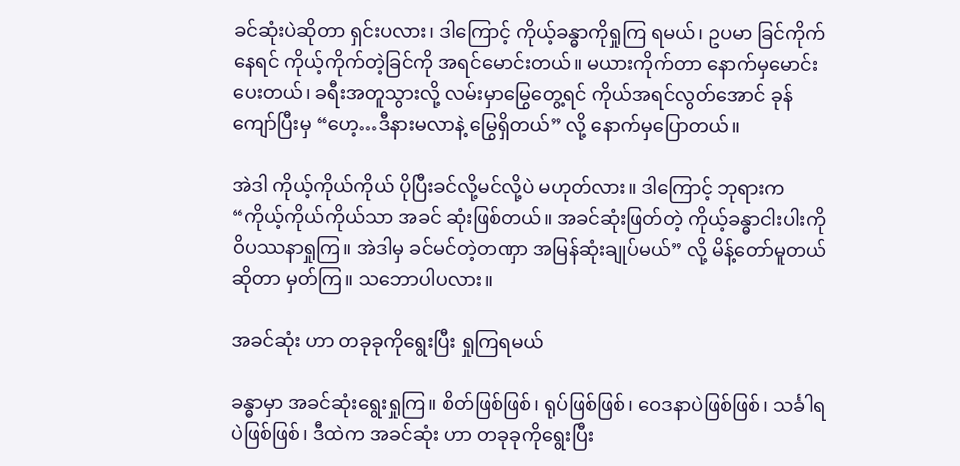ခင်ဆုံးပဲဆိုတာ ရှင်းပလား၊ ဒါကြောင့် ကိုယ့်ခန္ဓာကိုရှုကြ ရမယ်၊ ဥပမာ ခြင်ကိုက်နေရင် ကိုယ့်ကိုက်တဲ့ခြင်ကို အရင်မောင်းတယ်။ မယားကိုက်တာ နောက်မှမောင်းပေးတယ်၊ ခရီးအတူသွားလို့ လမ်းမှာမြွေတွေ့ရင် ကိုယ်အရင်လွတ်အောင် ခုန်ကျော်ပြီးမှ “ဟေ့…ဒီနားမလာနဲ့ မြွေရှိတယ်” လို့ နောက်မှပြောတယ်။

အဲဒါ ကိုယ့်ကိုယ်ကိုယ် ပိုပြီးခင်လို့မင်လို့ပဲ မဟုတ်လား။ ဒါကြောင့် ဘုရားက “ကိုယ့်ကိုယ်ကိုယ်သာ အခင် ဆုံးဖြစ်တယ်။ အခင်ဆုံးဖြတ်တဲ့ ကိုယ့်ခန္ဓာငါးပါးကို ဝိပဿနာရှုကြ။ အဲဒါမှ ခင်မင်တဲ့တဏှာ အမြန်ဆုံးချုပ်မယ်” လို့ မိန့်တော်မူတယ်ဆိုတာ မှတ်ကြ။ သဘောပါပလား။

အခင်ဆုံး ဟာ တခုခုကိုရွေးပြီး ရှုကြရမယ်

ခန္ဓာမှာ အခင်ဆုံးရွေးရှုကြ။ စိတ်ဖြစ်ဖြစ်၊ ရုပ်ဖြစ်ဖြစ်၊ ဝေဒနာပဲဖြစ်ဖြစ်၊ သင်္ခါရပဲဖြစ်ဖြစ်၊ ဒီထဲက အခင်ဆုံး ဟာ တခုခုကိုရွေးပြီး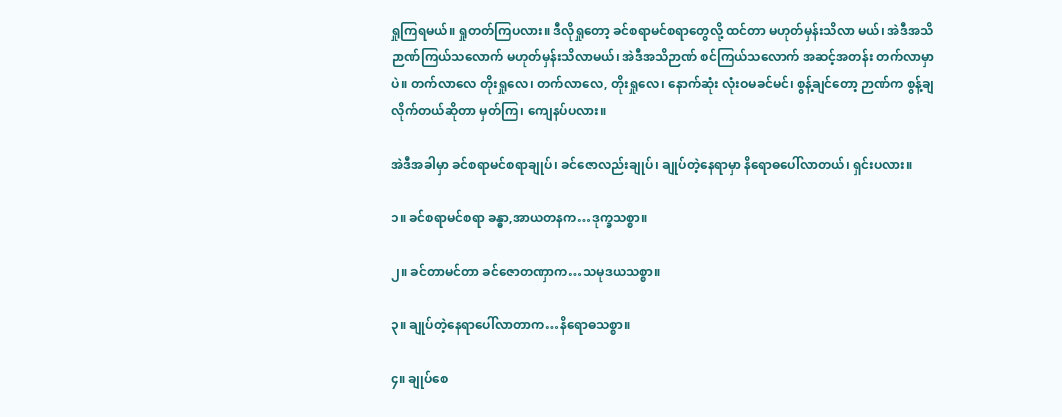ရှုကြရမယ်။ ရှုတတ်ကြပလား။ ဒီလိုရှုတော့ ခင်စရာမင်စရာတွေလို့ ထင်တာ မဟုတ်မှန်းသိလာ မယ်၊ အဲဒီအသိဉာဏ်ကြယ်သလောက် မဟုတ်မှန်းသိလာမယ်၊ အဲဒီအသိဉာဏ် စင်ကြယ်သလောက် အဆင့်အတန်း တက်လာမှာပဲ။ တက်လာလေ တိုးရှုလေ၊ တက်လာလေ, တိုးရှုလေ၊ နောက်ဆုံး လုံးဝမခင်မင်၊ စွန့်ချင်တော့ ဉာဏ်က စွန့်ချလိုက်တယ်ဆိုတာ မှတ်ကြ၊ ကျေနပ်ပလား။

အဲဒီအခါမှာ ခင်စရာမင်စရာချုပ်၊ ခင်ဇောလည်းချုပ်၊ ချုပ်တဲ့နေရာမှာ နိရောဓပေါ်လာတယ်၊ ရှင်းပလား။

၁။ ခင်စရာမင်စရာ ခန္ဓာ,အာယတနက…ဒုက္ခသစ္စာ။

၂။ ခင်တာမင်တာ ခင်ဇောတဏှာက…သမုဒယသစ္စာ။

၃။ ချုပ်တဲ့နေရာပေါ်လာတာက…နိရောဓသစ္စာ။

၄။ ချုပ်စေ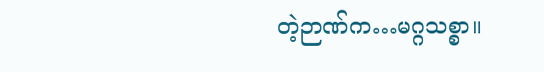တဲ့ဉာဏ်က…မဂ္ဂသစ္စာ။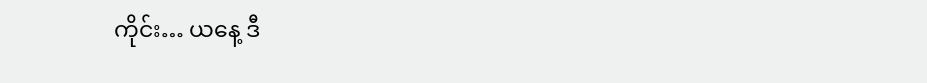ကိုင်း… ယနေ့ ဒီ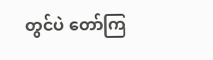တွင်ပဲ တော်ကြ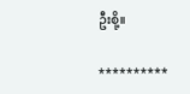ဦးစို့။

**********